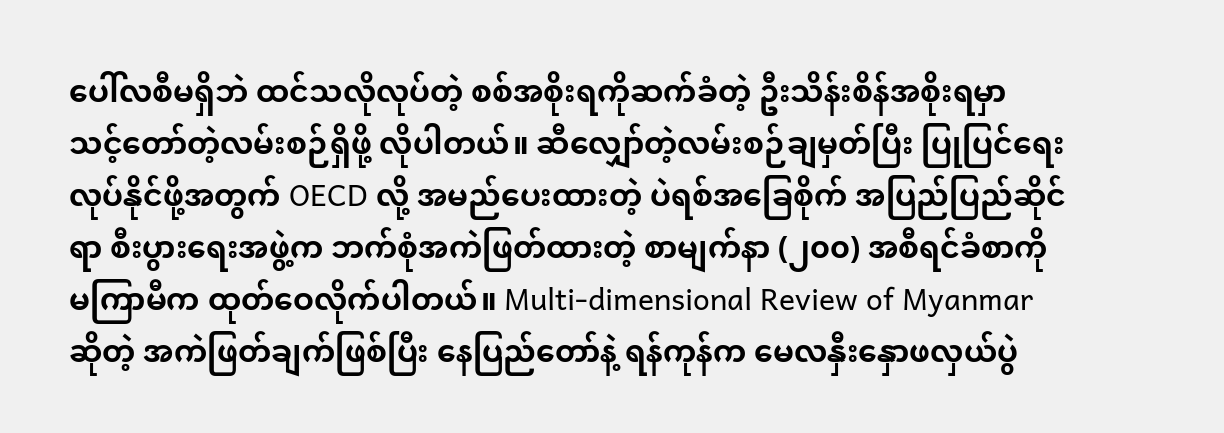ပေါ်လစီမရှိဘဲ ထင်သလိုလုပ်တဲ့ စစ်အစိုးရကိုဆက်ခံတဲ့ ဦးသိန်းစိန်အစိုးရမှာ သင့်တော်တဲ့လမ်းစဉ်ရှိဖို့ လိုပါတယ်။ ဆီလျှော်တဲ့လမ်းစဉ်ချမှတ်ပြီး ပြုပြင်ရေးလုပ်နိုင်ဖို့အတွက် OECD လို့ အမည်ပေးထားတဲ့ ပဲရစ်အခြေစိုက် အပြည်ပြည်ဆိုင်ရာ စီးပွားရေးအဖွဲ့က ဘက်စုံအကဲဖြတ်ထားတဲ့ စာမျက်နာ (၂၀၀) အစီရင်ခံစာကို မကြာမီက ထုတ်ဝေလိုက်ပါတယ်။ Multi-dimensional Review of Myanmar ဆိုတဲ့ အကဲဖြတ်ချက်ဖြစ်ပြီး နေပြည်တော်နဲ့ ရန်ကုန်က မေလနှီးနှောဖလှယ်ပွဲ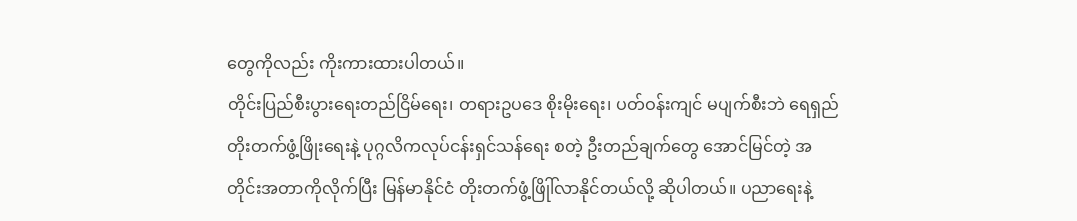တွေကိုလည်း ကိုးကားထားပါတယ်။
တိုင်းပြည်စီးပွားရေးတည်ငြိမ်ရေး၊ တရားဥပဒေ စိုးမိုးရေး၊ ပတ်ဝန်းကျင် မပျက်စီးဘဲ ရေရှည်တိုးတက်ဖွံ့ဖြိုးရေးနဲ့ ပုဂ္ဂလိကလုပ်ငန်းရှင်သန်ရေး စတဲ့ ဦးတည်ချက်တွေ အောင်မြင်တဲ့ အတိုင်းအတာကိုလိုက်ပြီး မြန်မာနိုင်ငံ တိုးတက်ဖွံ့ဖြိုါ်လာနိုင်တယ်လို့ ဆိုပါတယ်။ ပညာရေးနဲ့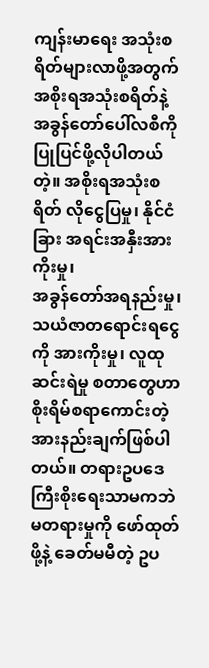ကျန်းမာရေး အသုံးစရိတ်များလာဖို့အတွက် အစိုးရအသုံးစရိတ်နဲ့ အခွန်တော်ပေါ်လစီကို ပြုပြင်ဖို့လိုပါတယ်တဲ့။ အစိုးရအသုံးစရိတ် လိုငွေပြမှု၊ နိုင်ငံခြား အရင်းအနှီးအားကိုးမှု၊
အခွန်တော်အရနည်းမှု၊ သယံဇာတရောင်းရငွေကို အားကိုးမှု၊ လူထုဆင်းရဲမှု စတာတွေဟာ စိုးရိမ်စရာကောင်းတဲ့ အားနည်းချက်ဖြစ်ပါတယ်။ တရားဥပဒေကြီးစိုးရေးသာမကဘဲ မတရားမှုကို ဖော်ထုတ်ဖို့နဲ့ ခေတ်မမီတဲ့ ဥပ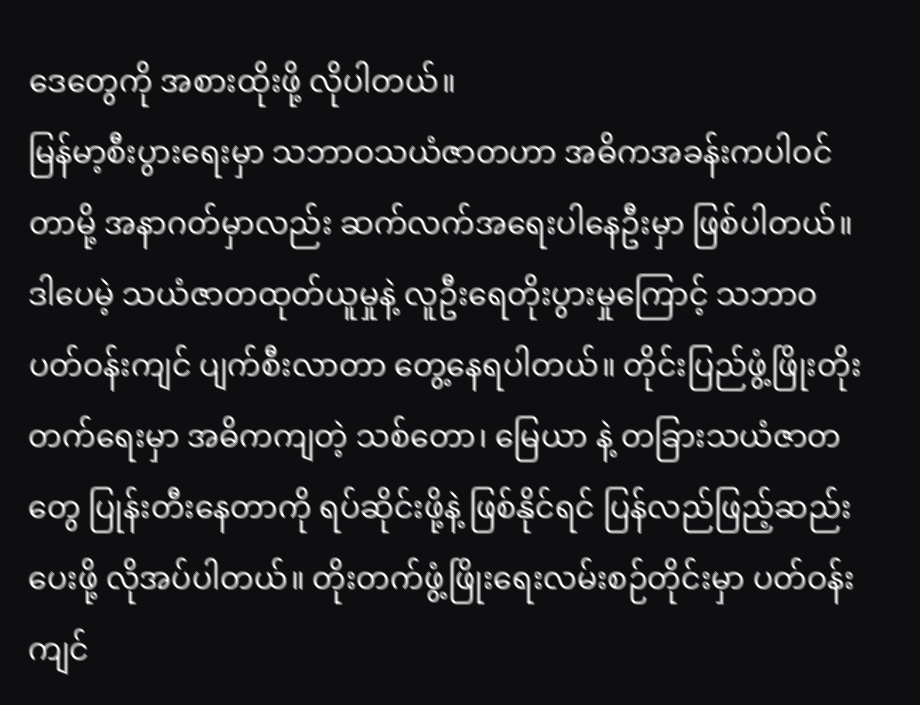ဒေတွေကို အစားထိုးဖို့ လိုပါတယ်။
မြန်မာ့စီးပွားရေးမှာ သဘာဝသယံဇာတဟာ အဓိကအခန်းကပါဝင်တာမို့ အနာဂတ်မှာလည်း ဆက်လက်အရေးပါနေဦးမှာ ဖြစ်ပါတယ်။ ဒါပေမဲ့ သယံဇာတထုတ်ယူမှုနဲ့ လူဦးရေတိုးပွားမှုကြောင့် သဘာဝပတ်ဝန်းကျင် ပျက်စီးလာတာ တွေ့နေရပါတယ်။ တိုင်းပြည်ဖွံ့ဖြိုးတိုးတက်ရေးမှာ အဓိကကျတဲ့ သစ်တော၊ မြေယာ နဲ့ တခြားသယံဇာတတွေ ပြုန်းတီးနေတာကို ရပ်ဆိုင်းဖို့နဲ့ ဖြစ်နိုင်ရင် ပြန်လည်ဖြည့်ဆည်းပေးဖို့ လိုအပ်ပါတယ်။ တိုးတက်ဖွံ့ဖြိုးရေးလမ်းစဉ်တိုင်းမှာ ပတ်ဝန်းကျင်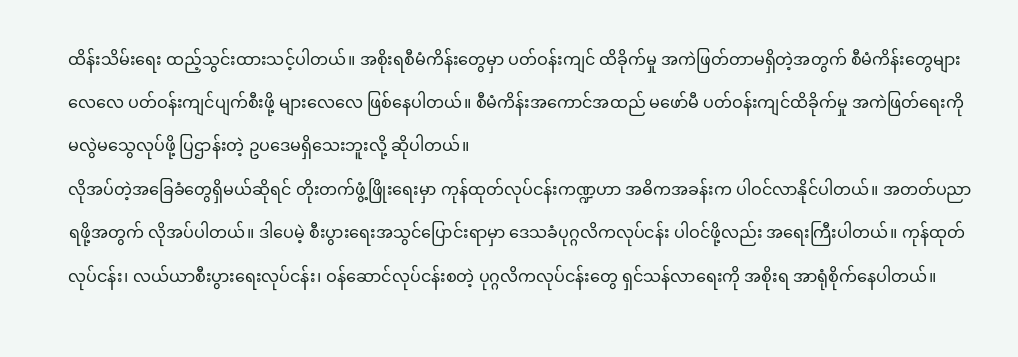ထိန်းသိမ်းရေး ထည့်သွင်းထားသင့်ပါတယ်။ အစိုးရစီမံကိန်းတွေမှာ ပတ်ဝန်းကျင် ထိခိုက်မှု အကဲဖြတ်တာမရှိတဲ့အတွက် စီမံကိန်းတွေများလေလေ ပတ်ဝန်းကျင်ပျက်စီးဖို့ များလေလေ ဖြစ်နေပါတယ်။ စီမံကိန်းအကောင်အထည် မဖော်မီ ပတ်ဝန်းကျင်ထိခိုက်မှု အကဲဖြတ်ရေးကို မလွဲမသွေလုပ်ဖို့ ပြဌာန်းတဲ့ ဥပဒေမရှိသေးဘူးလို့ ဆိုပါတယ်။
လိုအပ်တဲ့အခြေခံတွေရှိမယ်ဆိုရင် တိုးတက်ဖွံ့ဖြိုးရေးမှာ ကုန်ထုတ်လုပ်ငန်းကဏ္ဍဟာ အဓိကအခန်းက ပါဝင်လာနိုင်ပါတယ်။ အတတ်ပညာရဖို့အတွက် လိုအပ်ပါတယ်။ ဒါပေမဲ့ စီးပွားရေးအသွင်ပြောင်းရာမှာ ဒေသခံပုဂ္ဂလိကလုပ်ငန်း ပါဝင်ဖို့လည်း အရေးကြီးပါတယ်။ ကုန်ထုတ်လုပ်ငန်း၊ လယ်ယာစီးပွားရေးလုပ်ငန်း၊ ဝန်ဆောင်လုပ်ငန်းစတဲ့ ပုဂ္ဂလိကလုပ်ငန်းတွေ ရှင်သန်လာရေးကို အစိုးရ အာရုံစိုက်နေပါတယ်။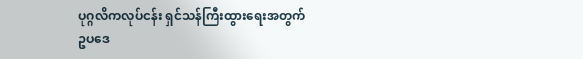ပုဂ္ဂလိကလုပ်ငန်း ရှင်သန်ကြီးထွားရေးအတွက် ဥပဒေ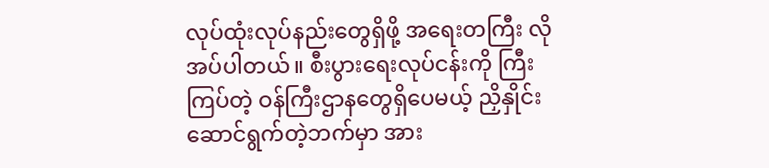လုပ်ထုံးလုပ်နည်းတွေရှိဖို့ အရေးတကြီး လိုအပ်ပါတယ်။ စီးပွားရေးလုပ်ငန်းကို ကြီးကြပ်တဲ့ ဝန်ကြီးဌာနတွေရှိပေမယ့် ညှိနှိုင်းဆောင်ရွက်တဲ့ဘက်မှာ အား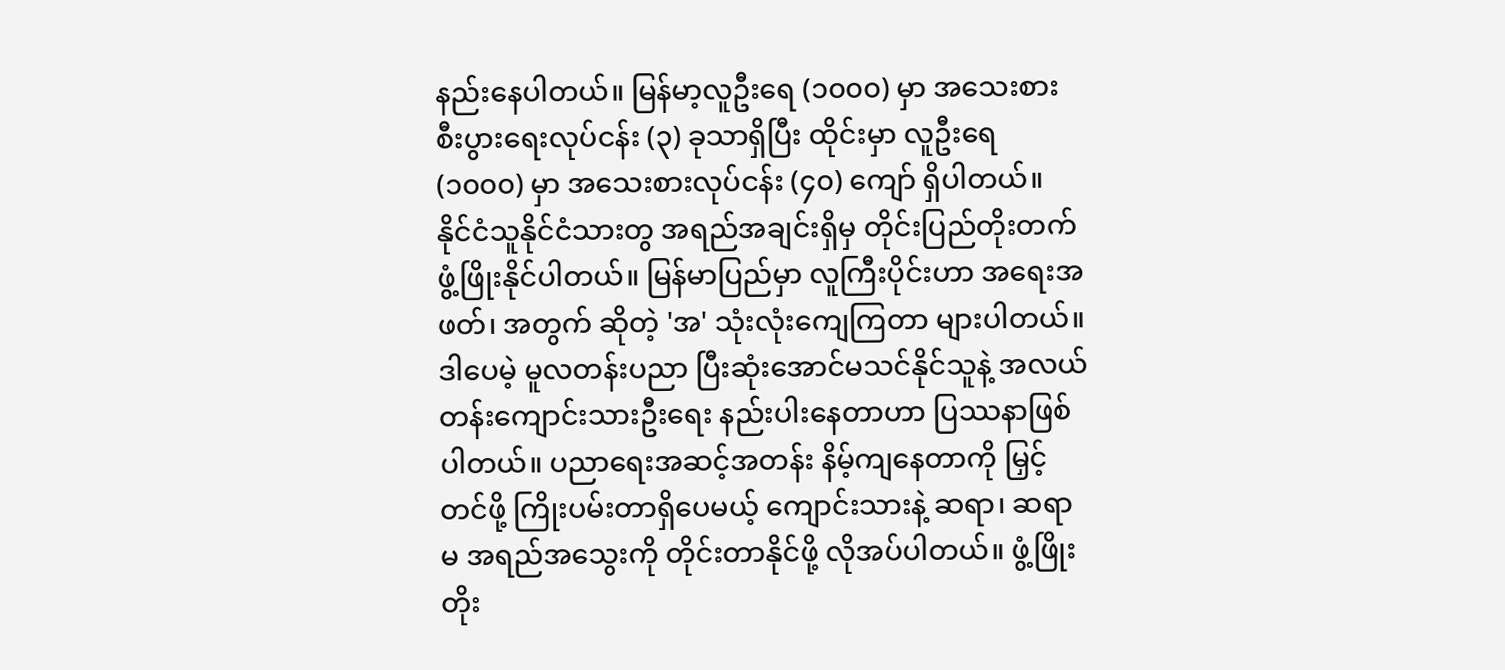နည်းနေပါတယ်။ မြန်မာ့လူဦးရေ (၁၀၀၀) မှာ အသေးစားစီးပွားရေးလုပ်ငန်း (၃) ခုသာရှိပြီး ထိုင်းမှာ လူဦးရေ (၁၀၀၀) မှာ အသေးစားလုပ်ငန်း (၄၀) ကျော် ရှိပါတယ်။
နိုင်ငံသူနိုင်ငံသားတွ အရည်အချင်းရှိမှ တိုင်းပြည်တိုးတက်ဖွံ့ဖြိုးနိုင်ပါတယ်။ မြန်မာပြည်မှာ လူကြီးပိုင်းဟာ အရေးအဖတ်၊ အတွက် ဆိုတဲ့ 'အ' သုံးလုံးကျေကြတာ များပါတယ်။ ဒါပေမဲ့ မူလတန်းပညာ ပြီးဆုံးအောင်မသင်နိုင်သူနဲ့ အလယ်တန်းကျောင်းသားဦးရေး နည်းပါးနေတာဟာ ပြဿနာဖြစ်ပါတယ်။ ပညာရေးအဆင့်အတန်း နိမ့်ကျနေတာကို မြှင့်တင်ဖို့ ကြိုးပမ်းတာရှိပေမယ့် ကျောင်းသားနဲ့ ဆရာ၊ ဆရာမ အရည်အသွေးကို တိုင်းတာနိုင်ဖို့ လိုအပ်ပါတယ်။ ဖွံ့ဖြိုးတိုး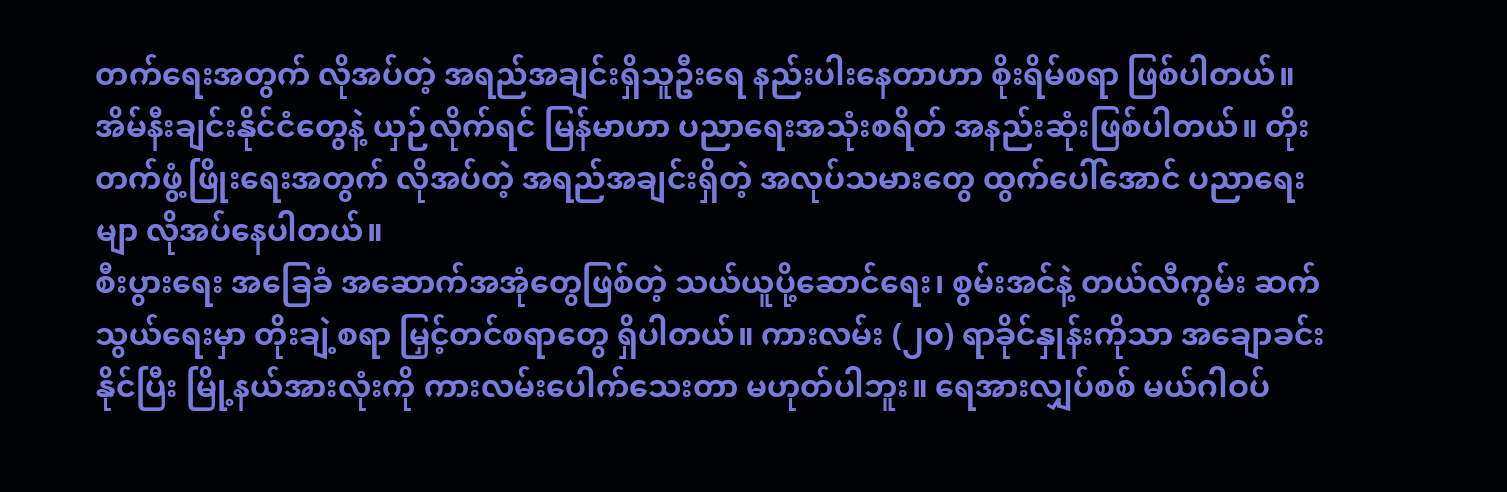တက်ရေးအတွက် လိုအပ်တဲ့ အရည်အချင်းရှိသူဦးရေ နည်းပါးနေတာဟာ စိုးရိမ်စရာ ဖြစ်ပါတယ်။ အိမ်နီးချင်းနိုင်ငံတွေနဲ့ ယှဉ်လိုက်ရင် မြန်မာဟာ ပညာရေးအသုံးစရိတ် အနည်းဆုံးဖြစ်ပါတယ်။ တိုးတက်ဖွံ့ဖြိုးရေးအတွက် လိုအပ်တဲ့ အရည်အချင်းရှိတဲ့ အလုပ်သမားတွေ ထွက်ပေါ်အောင် ပညာရေးမျာ လိုအပ်နေပါတယ်။
စီးပွားရေး အခြေခံ အဆောက်အအုံတွေဖြစ်တဲ့ သယ်ယူပို့ဆောင်ရေး၊ စွမ်းအင်နဲ့ တယ်လီကွမ်း ဆက်သွယ်ရေးမှာ တိုးချဲ့စရာ မြှင့်တင်စရာတွေ ရှိပါတယ်။ ကားလမ်း (၂၀) ရာခိုင်နှုန်းကိုသာ အချောခင်းနိုင်ပြီး မြို့နယ်အားလုံးကို ကားလမ်းပေါက်သေးတာ မဟုတ်ပါဘူး။ ရေအားလျှပ်စစ် မယ်ဂါဝပ်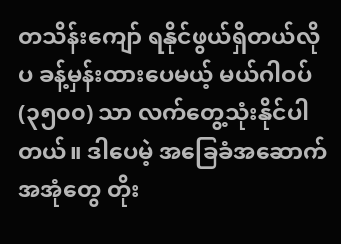တသိန်းကျော် ရနိုင်ဖွယ်ရှိတယ်လိုပ ခန့်မှန်းထားပေမယ့် မယ်ဂါဝပ် (၃၅၀၀) သာ လက်တွေ့သုံးနိုင်ပါတယ်။ ဒါပေမဲ့ အခြေခံအဆောက်အအုံတွေ တိုး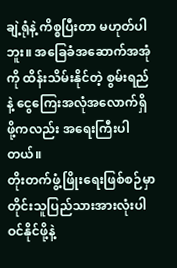ချဲ့ရုံနဲ့ ကိစ္စပြီးတာ မဟုတ်ပါဘူး။ အခြေခံအဆောက်အအုံကို ထိန်းသိမ်းနိုင်တဲ့ စွမ်းရည်နဲ့ ငွေကြေးအလုံအလောက်ရှိဖို့ကလည်း အရေးကြီးပါတယ်။
တိုးတက်ဖွံ့ဖြိုးရေးဖြစ်စဉ်မှာ တိုင်းသူပြည်သားအားလုံးပါဝင်နိုင်ဖို့နဲ့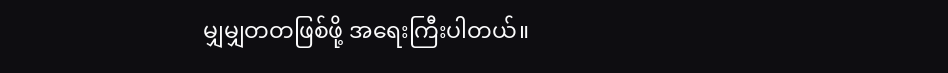မျှမျှတတဖြစ်ဖို့ အရေးကြီးပါတယ်။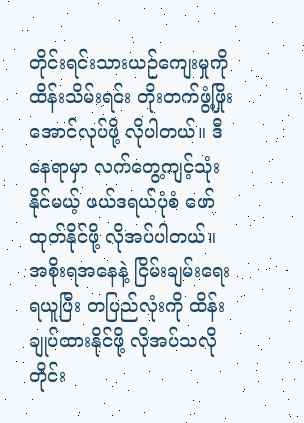တိုင်းရင်းသားယဉ်ကျေးမှုကို ထိန်းသိမ်းရင်း တိုးတက်ဖွံ့ဖြိုးအောင်လုပ်ဖို့ လိုပါတယ်။ ဒီနေရာမှာ လက်တွေ့ကျင့်သုံးနိုင်မယ့် ဖယ်ဒရယ်ပုံစံ ဖော်ထုတ်နိုင်ဖို့ လိုအပ်ပါတယ်။ အစိုးရအနေနဲ့ ငြိမ်းချမ်းရေးရယူပြီး တပြည်လုံးကို ထိန်းချုပ်ထားနိုင်ဖို့ လိုအပ်သလို တိုင်း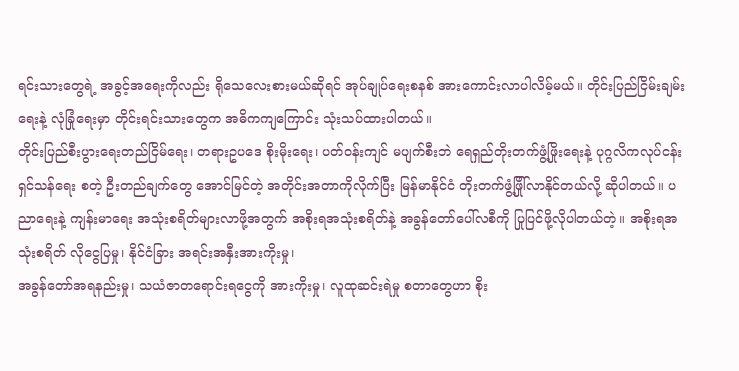ရင်းသားတွေရဲ့ အခွင့်အရေးကိုလည်း ရိုသေလေးစားမယ်ဆိုရင် အုပ်ချုပ်ရေးစနစ် အားကောင်းလာပါလိမ့်မယ်။ တိုင်းပြည်ငြိမ်းချမ်းရေးနဲ့ လုံခြုံရေးမှာ တိုင်းရင်းသားတွေက အဓိကကျကြောင်း သုံးသပ်ထားပါတယ်။
တိုင်းပြည်စီးပွားရေးတည်ငြိမ်ရေး၊ တရားဥပဒေ စိုးမိုးရေး၊ ပတ်ဝန်းကျင် မပျက်စီးဘဲ ရေရှည်တိုးတက်ဖွံ့ဖြိုးရေးနဲ့ ပုဂ္ဂလိကလုပ်ငန်းရှင်သန်ရေး စတဲ့ ဦးတည်ချက်တွေ အောင်မြင်တဲ့ အတိုင်းအတာကိုလိုက်ပြီး မြန်မာနိုင်ငံ တိုးတက်ဖွံ့ဖြိုါ်လာနိုင်တယ်လို့ ဆိုပါတယ်။ ပညာရေးနဲ့ ကျန်းမာရေး အသုံးစရိတ်များလာဖို့အတွက် အစိုးရအသုံးစရိတ်နဲ့ အခွန်တော်ပေါ်လစီကို ပြုပြင်ဖို့လိုပါတယ်တဲ့။ အစိုးရအသုံးစရိတ် လိုငွေပြမှု၊ နိုင်ငံခြား အရင်းအနှီးအားကိုးမှု၊
အခွန်တော်အရနည်းမှု၊ သယံဇာတရောင်းရငွေကို အားကိုးမှု၊ လူထုဆင်းရဲမှု စတာတွေဟာ စိုး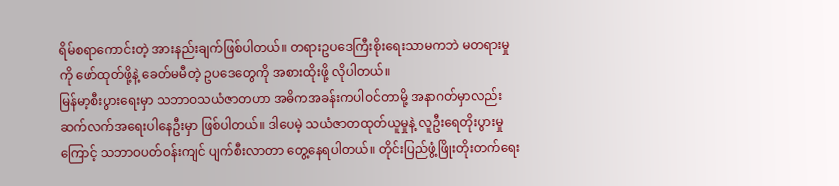ရိမ်စရာကောင်းတဲ့ အားနည်းချက်ဖြစ်ပါတယ်။ တရားဥပဒေကြီးစိုးရေးသာမကဘဲ မတရားမှုကို ဖော်ထုတ်ဖို့နဲ့ ခေတ်မမီတဲ့ ဥပဒေတွေကို အစားထိုးဖို့ လိုပါတယ်။
မြန်မာ့စီးပွားရေးမှာ သဘာဝသယံဇာတဟာ အဓိကအခန်းကပါဝင်တာမို့ အနာဂတ်မှာလည်း ဆက်လက်အရေးပါနေဦးမှာ ဖြစ်ပါတယ်။ ဒါပေမဲ့ သယံဇာတထုတ်ယူမှုနဲ့ လူဦးရေတိုးပွားမှုကြောင့် သဘာဝပတ်ဝန်းကျင် ပျက်စီးလာတာ တွေ့နေရပါတယ်။ တိုင်းပြည်ဖွံ့ဖြိုးတိုးတက်ရေး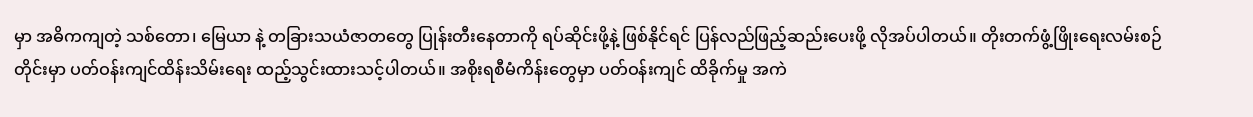မှာ အဓိကကျတဲ့ သစ်တော၊ မြေယာ နဲ့ တခြားသယံဇာတတွေ ပြုန်းတီးနေတာကို ရပ်ဆိုင်းဖို့နဲ့ ဖြစ်နိုင်ရင် ပြန်လည်ဖြည့်ဆည်းပေးဖို့ လိုအပ်ပါတယ်။ တိုးတက်ဖွံ့ဖြိုးရေးလမ်းစဉ်တိုင်းမှာ ပတ်ဝန်းကျင်ထိန်းသိမ်းရေး ထည့်သွင်းထားသင့်ပါတယ်။ အစိုးရစီမံကိန်းတွေမှာ ပတ်ဝန်းကျင် ထိခိုက်မှု အကဲ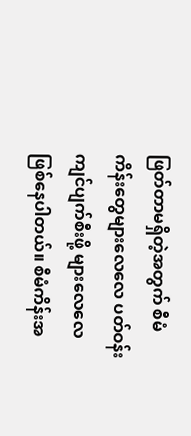ဖြတ်တာမရှိတဲ့အတွက် စီမံကိန်းတွေများလေလေ ပတ်ဝန်းကျင်ပျက်စီးဖို့ များလေလေ ဖြစ်နေပါတယ်။ စီမံကိန်းအ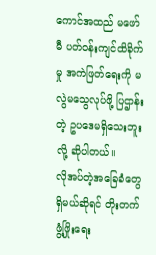ကောင်အထည် မဖော်မီ ပတ်ဝန်းကျင်ထိခိုက်မှု အကဲဖြတ်ရေးကို မလွဲမသွေလုပ်ဖို့ ပြဌာန်းတဲ့ ဥပဒေမရှိသေးဘူးလို့ ဆိုပါတယ်။
လိုအပ်တဲ့အခြေခံတွေရှိမယ်ဆိုရင် တိုးတက်ဖွံ့ဖြိုးရေး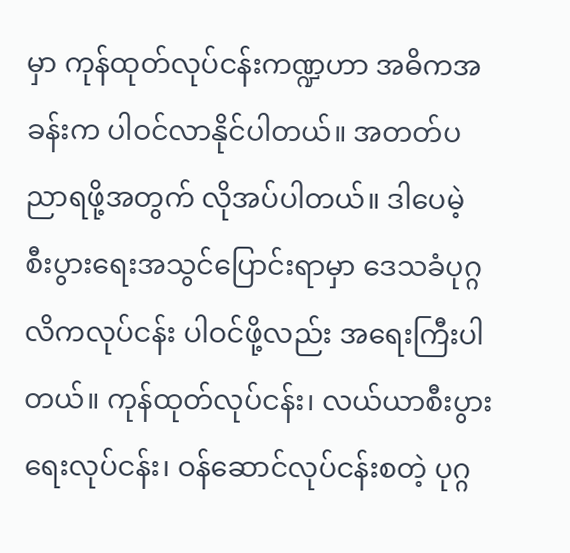မှာ ကုန်ထုတ်လုပ်ငန်းကဏ္ဍဟာ အဓိကအခန်းက ပါဝင်လာနိုင်ပါတယ်။ အတတ်ပညာရဖို့အတွက် လိုအပ်ပါတယ်။ ဒါပေမဲ့ စီးပွားရေးအသွင်ပြောင်းရာမှာ ဒေသခံပုဂ္ဂလိကလုပ်ငန်း ပါဝင်ဖို့လည်း အရေးကြီးပါတယ်။ ကုန်ထုတ်လုပ်ငန်း၊ လယ်ယာစီးပွားရေးလုပ်ငန်း၊ ဝန်ဆောင်လုပ်ငန်းစတဲ့ ပုဂ္ဂ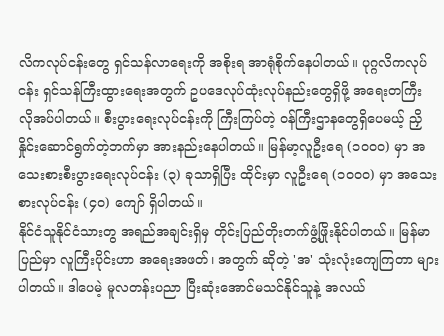လိကလုပ်ငန်းတွေ ရှင်သန်လာရေးကို အစိုးရ အာရုံစိုက်နေပါတယ်။ ပုဂ္ဂလိကလုပ်ငန်း ရှင်သန်ကြီးထွားရေးအတွက် ဥပဒေလုပ်ထုံးလုပ်နည်းတွေရှိဖို့ အရေးတကြီး လိုအပ်ပါတယ်။ စီးပွားရေးလုပ်ငန်းကို ကြီးကြပ်တဲ့ ဝန်ကြီးဌာနတွေရှိပေမယ့် ညှိနှိုင်းဆောင်ရွက်တဲ့ဘက်မှာ အားနည်းနေပါတယ်။ မြန်မာ့လူဦးရေ (၁၀၀၀) မှာ အသေးစားစီးပွားရေးလုပ်ငန်း (၃) ခုသာရှိပြီး ထိုင်းမှာ လူဦးရေ (၁၀၀၀) မှာ အသေးစားလုပ်ငန်း (၄၀) ကျော် ရှိပါတယ်။
နိုင်ငံသူနိုင်ငံသားတွ အရည်အချင်းရှိမှ တိုင်းပြည်တိုးတက်ဖွံ့ဖြိုးနိုင်ပါတယ်။ မြန်မာပြည်မှာ လူကြီးပိုင်းဟာ အရေးအဖတ်၊ အတွက် ဆိုတဲ့ 'အ' သုံးလုံးကျေကြတာ များပါတယ်။ ဒါပေမဲ့ မူလတန်းပညာ ပြီးဆုံးအောင်မသင်နိုင်သူနဲ့ အလယ်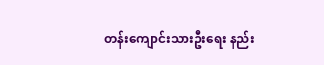တန်းကျောင်းသားဦးရေး နည်း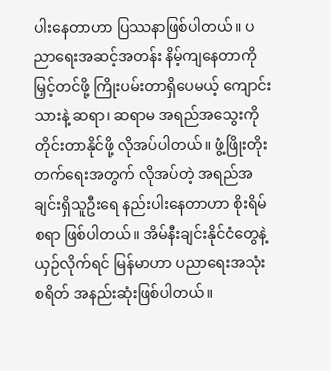ပါးနေတာဟာ ပြဿနာဖြစ်ပါတယ်။ ပညာရေးအဆင့်အတန်း နိမ့်ကျနေတာကို မြှင့်တင်ဖို့ ကြိုးပမ်းတာရှိပေမယ့် ကျောင်းသားနဲ့ ဆရာ၊ ဆရာမ အရည်အသွေးကို တိုင်းတာနိုင်ဖို့ လိုအပ်ပါတယ်။ ဖွံ့ဖြိုးတိုးတက်ရေးအတွက် လိုအပ်တဲ့ အရည်အချင်းရှိသူဦးရေ နည်းပါးနေတာဟာ စိုးရိမ်စရာ ဖြစ်ပါတယ်။ အိမ်နီးချင်းနိုင်ငံတွေနဲ့ ယှဉ်လိုက်ရင် မြန်မာဟာ ပညာရေးအသုံးစရိတ် အနည်းဆုံးဖြစ်ပါတယ်။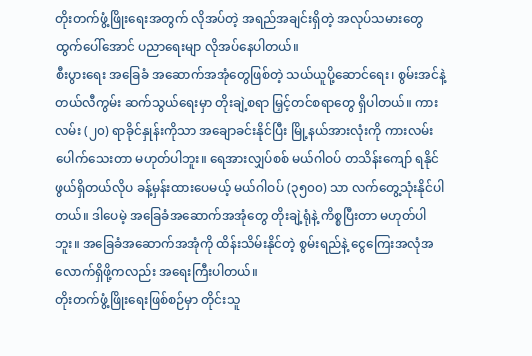တိုးတက်ဖွံ့ဖြိုးရေးအတွက် လိုအပ်တဲ့ အရည်အချင်းရှိတဲ့ အလုပ်သမားတွေ ထွက်ပေါ်အောင် ပညာရေးမျာ လိုအပ်နေပါတယ်။
စီးပွားရေး အခြေခံ အဆောက်အအုံတွေဖြစ်တဲ့ သယ်ယူပို့ဆောင်ရေး၊ စွမ်းအင်နဲ့ တယ်လီကွမ်း ဆက်သွယ်ရေးမှာ တိုးချဲ့စရာ မြှင့်တင်စရာတွေ ရှိပါတယ်။ ကားလမ်း (၂၀) ရာခိုင်နှုန်းကိုသာ အချောခင်းနိုင်ပြီး မြို့နယ်အားလုံးကို ကားလမ်းပေါက်သေးတာ မဟုတ်ပါဘူး။ ရေအားလျှပ်စစ် မယ်ဂါဝပ် တသိန်းကျော် ရနိုင်ဖွယ်ရှိတယ်လိုပ ခန့်မှန်းထားပေမယ့် မယ်ဂါဝပ် (၃၅၀၀) သာ လက်တွေ့သုံးနိုင်ပါတယ်။ ဒါပေမဲ့ အခြေခံအဆောက်အအုံတွေ တိုးချဲ့ရုံနဲ့ ကိစ္စပြီးတာ မဟုတ်ပါဘူး။ အခြေခံအဆောက်အအုံကို ထိန်းသိမ်းနိုင်တဲ့ စွမ်းရည်နဲ့ ငွေကြေးအလုံအလောက်ရှိဖို့ကလည်း အရေးကြီးပါတယ်။
တိုးတက်ဖွံ့ဖြိုးရေးဖြစ်စဉ်မှာ တိုင်းသူ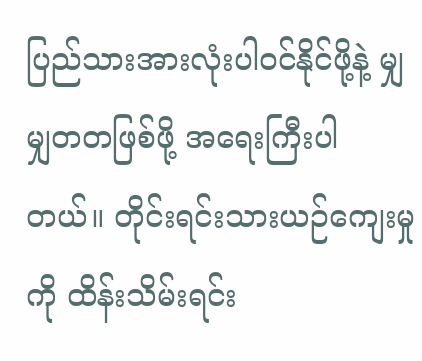ပြည်သားအားလုံးပါဝင်နိုင်ဖို့နဲ့ မျှမျှတတဖြစ်ဖို့ အရေးကြီးပါတယ်။ တိုင်းရင်းသားယဉ်ကျေးမှုကို ထိန်းသိမ်းရင်း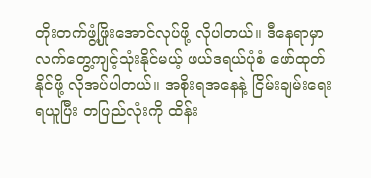တိုးတက်ဖွံ့ဖြိုးအောင်လုပ်ဖို့ လိုပါတယ်။ ဒီနေရာမှာ လက်တွေ့ကျင့်သုံးနိုင်မယ့် ဖယ်ဒရယ်ပုံစံ ဖော်ထုတ်နိုင်ဖို့ လိုအပ်ပါတယ်။ အစိုးရအနေနဲ့ ငြိမ်းချမ်းရေးရယူပြီး တပြည်လုံးကို ထိန်း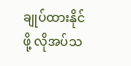ချုပ်ထားနိုင်ဖို့ လိုအပ်သ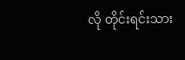လို တိုင်းရင်းသား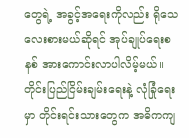တွေရဲ့ အခွင့်အရေးကိုလည်း ရိုသေလေးစားမယ်ဆိုရင် အုပ်ချုပ်ရေးစနစ် အားကောင်းလာပါလိမ့်မယ်။ တိုင်းပြည်ငြိမ်းချမ်းရေးနဲ့ လုံခြုံရေးမှာ တိုင်းရင်းသားတွေက အဓိကကျ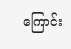ကြောင်း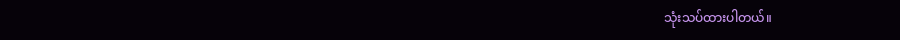သုံးသပ်ထားပါတယ်။